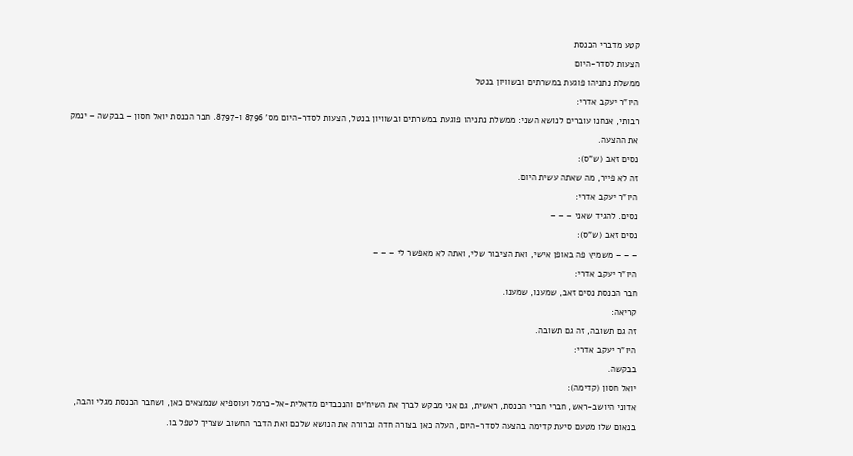קטע מדברי הכנסת
הצעות לסדר-היום
ממשלת נתניהו פוגעת במשרתים ובשוויון בנטל
היו"ר יעקב אדרי:
רבותי, אנחנו עוברים לנושא השני: ממשלת נתניהו פוגעת במשרתים ובשוויון בנטל, הצעות לסדר-היום מס' 8796 ו-8797. חבר הכנסת יואל חסון – בבקשה – ינמק את ההצעה.
נסים זאב (ש"ס):
זה לא פייר, מה שאתה עשית היום.
היו"ר יעקב אדרי:
נסים. להגיד שאני – – –
נסים זאב (ש"ס):
– – – משמיץ פה באופן אישי, ואת הציבור שלי, ואתה לא מאפשר לי – – –
היו"ר יעקב אדרי:
חבר הכנסת נסים זאב, שמענו, שמענו.
קריאה:
זה גם תשובה, זה גם תשובה.
היו"ר יעקב אדרי:
בבקשה.
יואל חסון (קדימה):
אדוני היושב-ראש, חברי חברי הכנסת, ראשית, גם אני מבקש לברך את השיח'ים והנכבדים מדאלית-אל-כרמל ועוספיא שנמצאים כאן, ושחבר הכנסת מגלי והבה, בנאום שלו מטעם סיעת קדימה בהצעה לסדר-היום, העלה כאן בצורה חדה וברורה את הנושא שלכם ואת הדבר החשוב שצריך לטפל בו.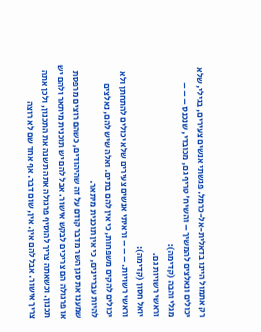רק אתמול היינו בדאלית-אל-כרמל. פגשתי אנשים צעירים, בגילי, שלא יכולים ונאלצים להמשיך – והשיח' טריף גם, מכובדי, שנכנס – – –
מגלי והבה (קדימה):
וראשי רשויות גם.
יואל חסון (קדימה):
וראשי רשויות. – – – וראיתי אנשים צעירים שלא יכולים להתחתן ולא יכולים להקים משפחות, כי אין להם בתים. ואלה שיש להם, נאלצים להיות עבריינים, כי אין תוכנית מיתאר.
שמענו את סגן השר מדבר קודם על זה שהיהודים, כשהם רוצים מרפסת או פרגולה הם צריכים לבקש אישור. אבל להם יש תוכנית מיתאר ולהם יש תכנון. וכשאתה צריך להוסיף פרגולה אתה תשנה את התכנון, ולכן אתה צריך אישור. אבל להם אין. אין, שום דבר. אף אחד שם לא רוצה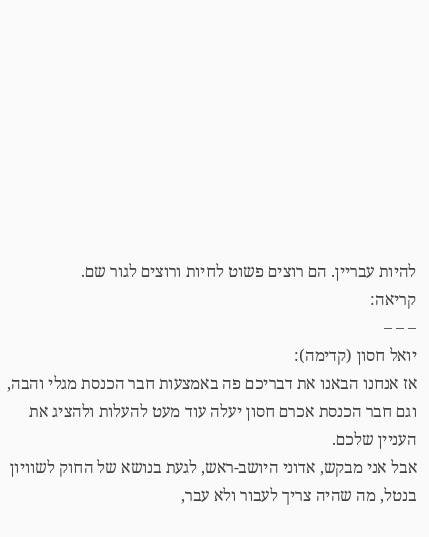להיות עבריין. הם רוצים פשוט לחיות ורוצים לגור שם.
קריאה:
– – –
יואל חסון (קדימה):
אז אנחנו הבאנו את דבריכם פה באמצעות חבר הכנסת מגלי והבה, וגם חבר הכנסת אכרם חסון יעלה עוד מעט להעלות ולהציג את העניין שלכם.
אבל אני מבקש, אדוני היושב-ראש, לגעת בנושא של החוק לשוויון בנטל, מה שהיה צריך לעבור ולא עבר,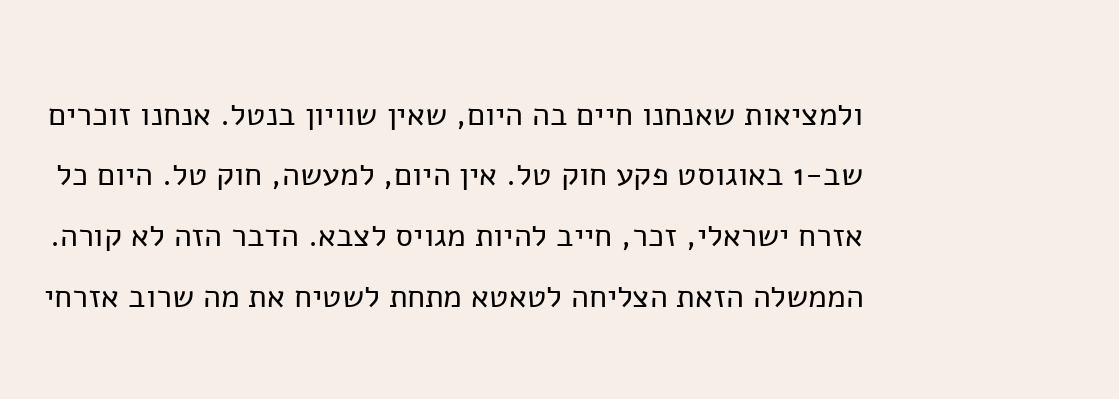ולמציאות שאנחנו חיים בה היום, שאין שוויון בנטל. אנחנו זוכרים שב-1 באוגוסט פקע חוק טל. אין היום, למעשה, חוק טל. היום כל אזרח ישראלי, זכר, חייב להיות מגויס לצבא. הדבר הזה לא קורה. הממשלה הזאת הצליחה לטאטא מתחת לשטיח את מה שרוב אזרחי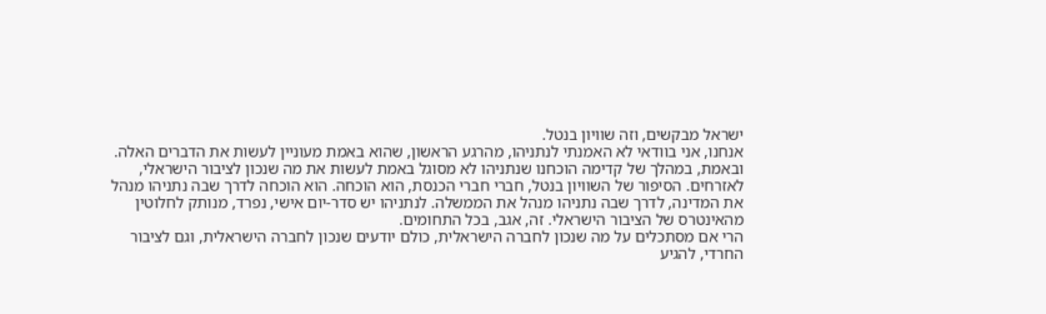ישראל מבקשים, וזה שוויון בנטל.
אנחנו, אני בוודאי לא האמנתי לנתניהו, מהרגע הראשון, שהוא באמת מעוניין לעשות את הדברים האלה. ובאמת, במהלך של קדימה הוכחנו שנתניהו לא מסוגל באמת לעשות את מה שנכון לציבור הישראלי, לאזרחים. הסיפור של השוויון בנטל, חברי חברי הכנסת, הוא הוכחה. הוא הוכחה לדרך שבה נתניהו מנהל את המדינה, לדרך שבה נתניהו מנהל את הממשלה. לנתניהו יש סדר-יום אישי, נפרד, מנותק לחלוטין מהאינטרס של הציבור הישראלי. זה, אגב, בכל התחומים.
הרי אם מסתכלים על מה שנכון לחברה הישראלית, כולם יודעים שנכון לחברה הישראלית, וגם לציבור החרדי, להגיע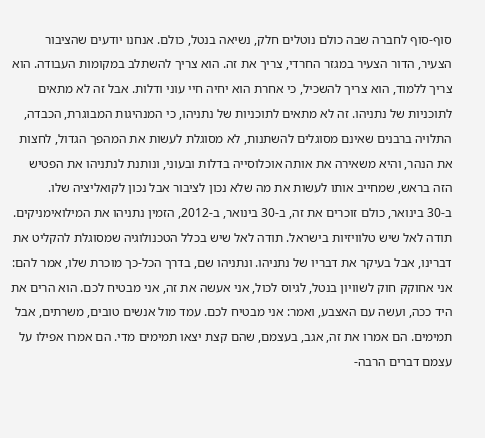סוף-סוף לחברה שבה כולם נוטלים חלק, נשיאה בנטל, כולם. אנחנו יודעים שהציבור הצעיר, הדור הצעיר במגזר החרדי, צריך את זה. הוא צריך להשתלב במקומות העבודה. הוא צריך ללמוד, הוא צריך להשכיל, כי אחרת הוא יחיה חיי עוני ודלות. אבל זה לא מתאים לתוכניות של נתניהו. זה לא מתאים לתוכניות של נתניהו, כי המנהיגות המבוגרת, הכבדה, התלויה ברבנים שאינם מסוגלים להשתנות, לא מסוגלת לעשות את המהפך הגדול, לחצות את הנהר, והיא משאירה את אותה אוכלוסייה בדלות ובעוני, ונותנת לנתניהו את הפטיש הזה בראש, שמחייב אותו לעשות את מה שלא נכון לציבור אבל נכון לקואליציה שלו.
ב-30 בינואר, כולם זוכרים את זה, ב-30 בינואר, ב-2012, הזמין נתניהו את המילואימניקים. תודה לאל שיש טלוויזיות בישראל. תודה לאל שיש בכלל הטכנולוגיה שמסוגלת להקליט את דברינו, אבל בעיקר את דבריו של נתניהו. ונתניהו שם, בדרך הכל-כך מוכרת שלו, אמר להם: אני אחוקק חוק לשוויון בנטל, לגיוס לכול, אני אעשה את זה, אני מבטיח לכם. הוא הרים את היד ככה, ועשה עם האצבע, ואמר: אני מבטיח לכם. עמד מול אנשים טובים, משרתים, אבל תמימים. הם אמרו את זה, אגב, בעצמם, שהם קצת יצאו תמימים מדי. הם אמרו אפילו על עצמם דברים הרבה-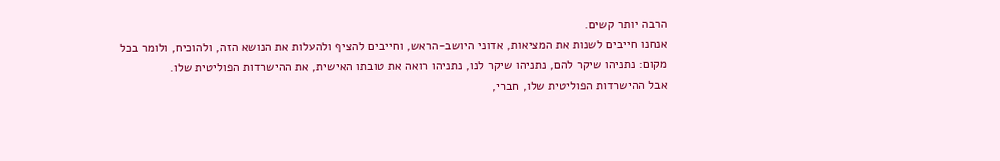הרבה יותר קשים.
אנחנו חייבים לשנות את המציאות, אדוני היושב-הראש, וחייבים להציף ולהעלות את הנושא הזה, ולהוכיח, ולומר בכל מקום: נתניהו שיקר להם, נתניהו שיקר לנו, נתניהו רואה את טובתו האישית, את ההישרדות הפוליטית שלו.
אבל ההישרדות הפוליטית שלו, חברי,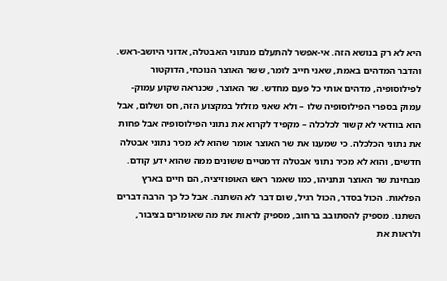היא לא רק בנושא הזה. אי-אפשר להתעלם מנתוני האבטלה, אדוני היושב-ראש. והדבר המדהים באמת, שאני חייב לומר, ששר האוצר הנוכחי, הדוקטור לפילוסופיה, מדהים אותי כל פעם מחדש. שר האוצר, שכנראה שקוע עמוק-עמוק בספרי הפילוסופיה שלו – ולא שאני מזלזל במקצוע הזה, חס ושלום, אבל הוא בוודאי לא קשור לכלכלה – מקפיד לקרוא את נתוני הפילוסופיה אבל פחות את נתוני הכלכלה. כי שמענו את שר האוצר אומר שהוא לא מכיר נתוני אבטלה חדשים, והוא לא מכיר נתוני אבטלה דרמטיים ששונים ממה שהוא ידע קודם. מבחינת שר האוצר ונתניהו, כמו שאמר ראש האופוזיציה, הם חיים בארץ הפלאות. הכול בסדר, הכול רגיל, שום דבר לא השתנה. אבל כל כך הרבה דברים השתנו. מספיק להסתובב ברחוב, מספיק לראות את מה שאומרים בציבור, ולראות את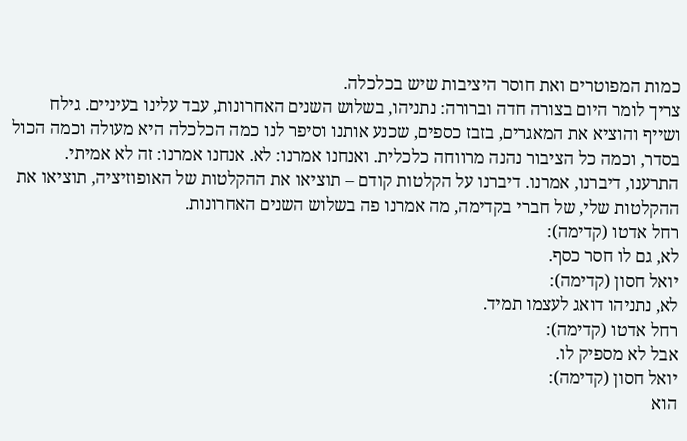כמות המפוטרים ואת חוסר היציבות שיש בכלכלה.
צריך לומר היום בצורה חדה וברורה: נתניהו, בשלוש השנים האחרונות, עבד עלינו בעיניים. גילח ושייף והוציא את המאגרים, בזבז כספים, שכנע אותנו וסיפר לנו כמה הכלכלה היא מעולה וכמה הכול בסדר, וכמה כל הציבור נהנה מרווחה כלכלית. ואנחנו אמרנו: לא. אנחנו אמרנו: זה לא אמיתי. התרענו, דיברנו, אמרנו. דיברנו על הקלטות קודם – תוציאו את ההקלטות של האופוזיציה, תוציאו את ההקלטות שלי, של חברי בקדימה, מה אמרנו פה בשלוש השנים האחרונות.
רחל אדטו (קדימה):
לא, גם לו חסר כסף.
יואל חסון (קדימה):
לא, נתניהו דואג לעצמו תמיד.
רחל אדטו (קדימה):
אבל לא מספיק לו.
יואל חסון (קדימה):
הוא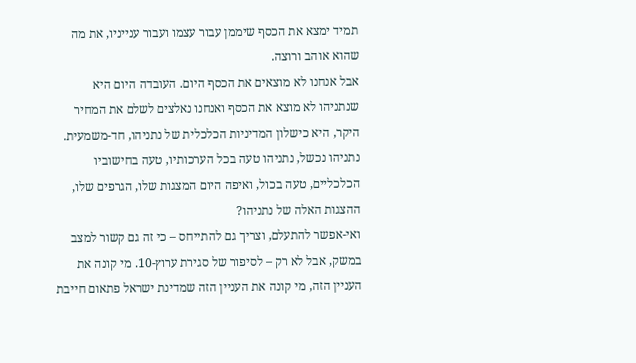תמיד ימצא את הכסף שיממן עבור עצמו ועבור ענייניו, את מה שהוא אוהב ורוצה.
אבל אנחנו לא מוצאים את הכסף היום. העובדה היום היא שנתניהו לא מוצא את הכסף ואנחנו נאלצים לשלם את המחיר היקר, היא כישלון המדיניות הכלכלית של נתניהו, חד-משמעית. נתניהו נכשל, נתניהו טעה בכל הערכותיו, טעה בחישוביו הכלכליים, טעה בכול, ואיפה היום המצגות שלו, הגרפים שלו, ההצגות האלה של נתניהו?
ואי-אפשר להתעלם, וצריך גם להתייחס – כי זה גם קשור למצב במשק, אבל לא רק – לסיפור של סגירת ערוץ-10. מי קונה את העניין הזה, מי קונה את העניין הזה שמדינת ישראל פתאום חייבת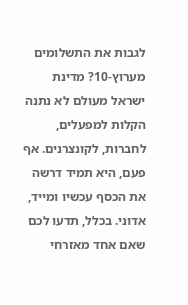לגבות את התשלומים מערוץ-10? מדינת ישראל מעולם לא נתנה הקלות למפעלים, לחברות, לקונצרנים. אף פעם, היא תמיד דרשה את הכסף עכשיו ומייד, אדוני. בכלל, תדעו לכם שאם אחד מאזרחי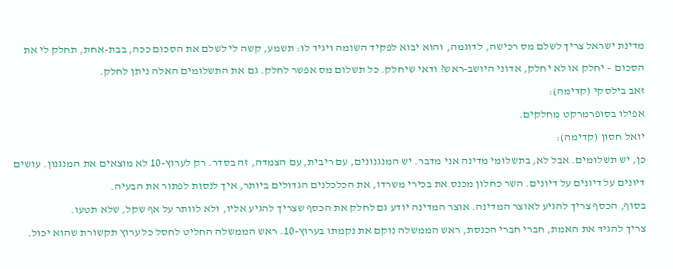מדינת ישראל צריך לשלם מס רכישה, לדוגמה, והוא יבוא לפקיד השומה ויגיד לו: תשמע, קשה לי לשלם את הסכום ככה, בבת-אחת, תחלק לי את הסכום – יחלק או לא יחלק, אדוני היושב-ראש? ודאי שיחלק. כל תשלום מס אפשר לחלק. גם את התשלומים האלה ניתן לחלק.
זאב בילסקי (קדימה):
אפילו בסופרמרקט מחלקים.
יואל חסון (קדימה):
כן, יש תשלומים. אבל לא, בתשלומי מדינה אני מדבר. יש המנגנונים, עם ריבית, עם הצמדה, זה בסדר. רק לערוץ-10 לא מוצאים את המנגנון. עושים דיונים על דיונים על דיונים. השר כחלון מכנס את בכירי משרדו, את הכלכלנים הגדולים ביותר, איך לנסות לפתור את הבעיה.
בסוף, הכסף צריך להגיע לאוצר המדינה. אוצר המדינה יודע גם לחלק את הכסף שצריך להגיע אליו, ולא לוותר על אף שקל, שלא תטעו.
צריך להגיד את האמת, חברי חברי הכנסת, ראש הממשלה נוקם את נקמתו בערוץ-10. ראש הממשלה החליט לחסל כל ערוץ תקשורת שהוא יכול.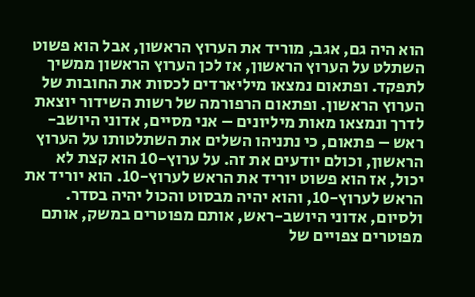הוא היה גם, אגב, מוריד את הערוץ הראשון, אבל הוא פשוט השתלט על הערוץ הראשון, אז לכן הערוץ הראשון ממשיך לתפקד. ופתאום נמצאו מיליארדים לכסות את החובות של הערוץ הראשון. ופתאום הרפורמה של רשות השידור יוצאת לדרך ונמצאו מאות מיליונים – אני מסיים, אדוני היושב-ראש – פתאום, כי נתניהו השלים את השתלטותו על הערוץ הראשון, וכולם יודעים את זה. על ערוץ-10 הוא קצת לא יכול, אז הוא פשוט יוריד את הראש לערוץ-10. הוא יוריד את הראש לערוץ-10, והוא יהיה מבסוט והכול יהיה בסדר.
ולסיום, אדוני היושב-ראש, אותם מפוטרים במשק, אותם מפוטרים צפויים של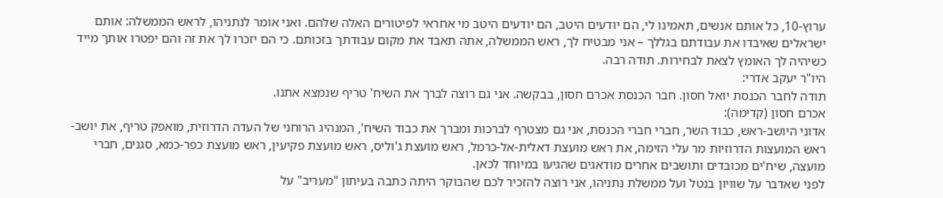ערוץ-10, כל אותם אנשים, תאמינו לי, הם יודעים היטב, הם יודעים היטב מי אחראי לפיטורים האלה שלהם. ואני אומר לנתניהו, לראש הממשלה: אותם ישראלים שאיבדו את עבודתם בגללך – אני מבטיח לך, ראש הממשלה, אתה תאבד את מקום עבודתך בזכותם. כי הם יזכרו לך את זה והם יפטרו אותך מייד כשיהיה לך האומץ לצאת לבחירות. תודה רבה.
היו"ר יעקב אדרי:
תודה לחבר הכנסת יואל חסון. חבר הכנסת אכרם חסון, בבקשה. אני גם רוצה לברך את השיח' טריף שנמצא אתנו.
אכרם חסון (קדימה):
אדוני היושב-ראש, כבוד השר, חברי חברי הכנסת, אני גם מצטרף לברכות ומברך את כבוד השיח', המנהיג הרוחני של העדה הדרוזית, מואפק טריף, את יושב-ראש המועצות הדרוזיות מר עלי הזימה, את ראש מועצת דאלית-אל-כרמל, ראש מועצת ג'וליס, ראש מועצת פקיעין, ראש מועצת כפר-כמא, סגנים, חברי מועצה, שיח'ים מכובדים ותושבים אחרים מודאגים שהגיעו במיוחד לכאן.
לפני שאדבר על שוויון בנטל ועל ממשלת נתניהו, אני רוצה להזכיר לכם שהבוקר היתה כתבה בעיתון "מעריב" על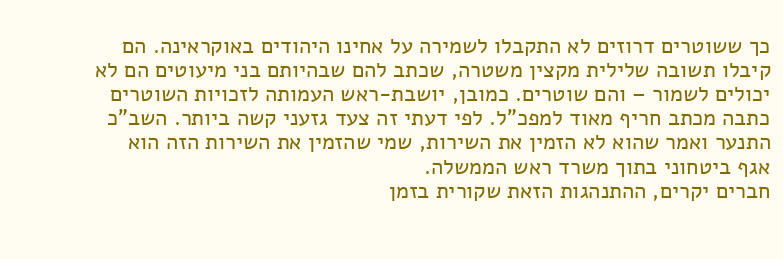כך ששוטרים דרוזים לא התקבלו לשמירה על אחינו היהודים באוקראינה. הם קיבלו תשובה שלילית מקצין משטרה, שכתב להם שבהיותם בני מיעוטים הם לא יכולים לשמור – והם שוטרים. כמובן, יושבת-ראש העמותה לזכויות השוטרים כתבה מכתב חריף מאוד למפכ"ל. לפי דעתי זה צעד גזעני קשה ביותר. השב"כ התנער ואמר שהוא לא הזמין את השירות, שמי שהזמין את השירות הזה הוא אגף ביטחוני בתוך משרד ראש הממשלה.
חברים יקרים, ההתנהגות הזאת שקורית בזמן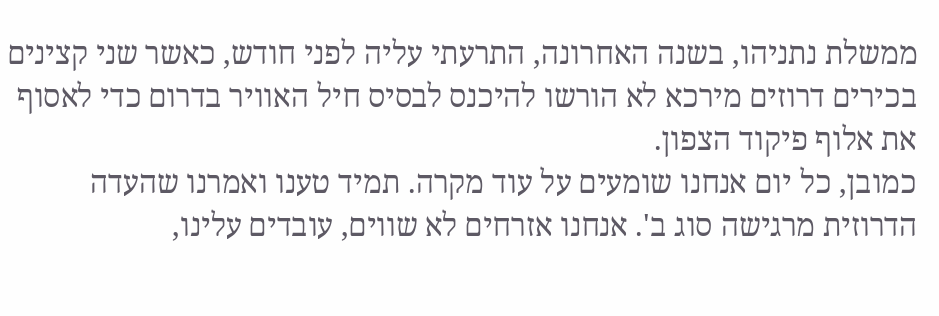ממשלת נתניהו, בשנה האחרונה, התרעתי עליה לפני חודש, כאשר שני קצינים בכירים דרוזים מירכא לא הורשו להיכנס לבסיס חיל האוויר בדרום כדי לאסוף את אלוף פיקוד הצפון.
כמובן, כל יום אנחנו שומעים על עוד מקרה. תמיד טענו ואמרנו שהעדה הדרוזית מרגישה סוג ב'. אנחנו אזרחים לא שווים, עובדים עלינו,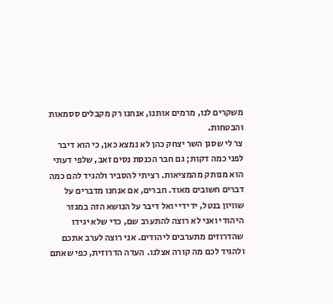משקרים לנו, מרמים אותנו, אנחנו רק מקבלים ססמאות והבטחות.
צר לי שסגן השר יצחק כהן לא נמצא כאן, כי הוא דיבר לפני כמה דקות; גם חבר הכנסת נסים זאב, שלפי דעתי הוא מנותק מהמציאות. רציתי להסביר ולהגיד להם כמה דברים חשובים מאוד. חברים, אם אנחנו מדברים על שוויון בנטל, ידידי יואל דיבר על הנושא הזה במגזר היהודי ואני לא רוצה להתערב שם, כדי שלא יגידו שהדרוזים מתערבים ליהודים. אני רוצה לערב אתכם ולהגיד לכם מה קורה אצלנו. העדה הדרוזית, כפי שאתם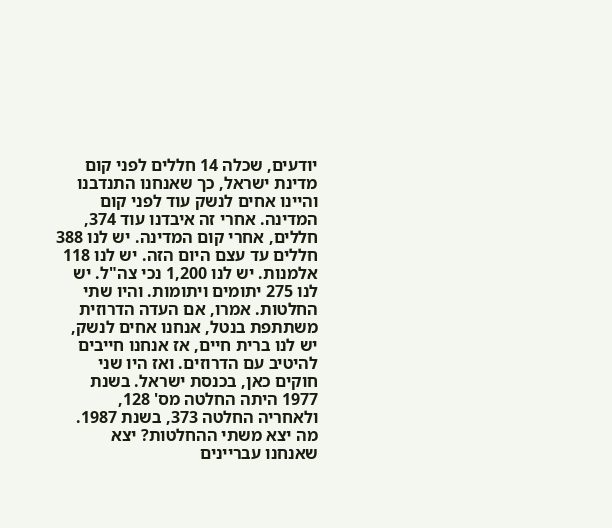יודעים, שכלה 14 חללים לפני קום מדינת ישראל, כך שאנחנו התנדבנו והיינו אחים לנשק עוד לפני קום המדינה. אחרי זה איבדנו עוד 374, חללים, אחרי קום המדינה. יש לנו 388 חללים עד עצם היום הזה. יש לנו 118 אלמנות. יש לנו 1,200 נכי צה"ל. יש לנו 275 יתומים ויתומות. והיו שתי החלטות. אמרו, אם העדה הדרוזית משתתפת בנטל, אנחנו אחים לנשק, יש לנו ברית חיים, אז אנחנו חייבים להיטיב עם הדרוזים. ואז היו שני חוקים כאן, בכנסת ישראל. בשנת 1977 היתה החלטה מס' 128, ולאחריה החלטה 373, בשנת 1987. מה יצא משתי ההחלטות? יצא שאנחנו עבריינים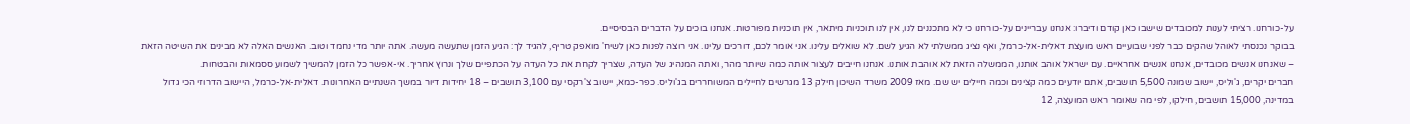על-כורחנו. רציתי לענות למכובדים שישבו כאן קודם ודיברו: אנחנו עבריינים על-כורחנו כי לא מתכננים לנו, אין לנו תוכניות מיתאר, אין תוכניות מפורטות. אנחנו בוכים על הדברים הבסיסיים.
בבוקר נכנסתי לאוהל שהקים כבר לפני שבועיים ראש מועצת דאלית-אל-כרמל, ואף נציג ממשלתי לא הגיע לשם. לא שואלים עלינו. אני אומר לכם, דורכים עלינו. אני רוצה לפנות כאן לשיח' מואפק טריף, להגיד לך: הגיע הזמן שתעשה מעשה. אתה יותר מדי נחמד וטוב. האנשים האלה לא מבינים את השיטה הזאת – שאנחנו אנשים מכובדים, אנחנו אנשים אחראיים. עם ישראל אוהב אותנו, הממשלה הזאת לא אוהבת אותנו. אנחנו חייבים לעצור אותה כמה שיותר מהר, ואתה המנהיג של העדה, שצריך לקחת את כל העדה על הכתפיים שלך ונרוץ אחריך. אי-אפשר כל הזמן להמשיך לשמוע ססמאות והבטחות.
חברים יקרים, ג'וליס, יישוב שמונה 5,500 תושבים, אתם יודעים כמה קצינים וכמה חיילים יש שם. מאז 2009 משרד השיכון חילק 13 מגרשים לחיילים המשוחררים בג'וליס. כפר-כמא, יישוב צ'רקסי עם 3,100 תושבים – 18 יחידות דיור במשך השנתיים האחרונות. דאלית-אל-כרמל, היישוב הדרוזי הכי גדול במדינה, 15,000 תושבים, חילקו, לפי מה שאומר ראש המועצה, 12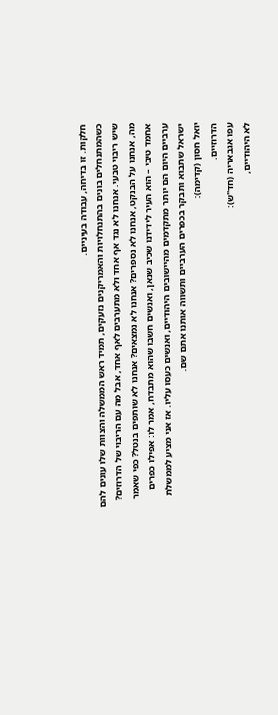חלקות. זו בדיחה, עבודה בעיניים.
כשהמתנחלים בונים בהתנחלויות והאמריקנים נזעקים, תמיד ראש הממשלה והצוות שלו עונים להם שיש ריבוי טבעי. אנחנו לא נגד אף אחד ולא מתערבים לאף אחד, אבל מה עם הריבוי של הדרוזים? מה, אנחנו על הבנקט, אנחנו לא נספרים? אנחנו לא נמצאים? אנחנו לא שותפים בנטל? כפי שאמר אחמד טיבי – הוא העיר לידידנו שכיב שנאן, ואנשים חשבו שהוא מתבדח, אמר לו: אפילו כפרים ערביים היום הם יותר מתקדמים מהיישובים היהודיים, ואנשים כעסו עליו. אז אני מציע לממשלת ישראל שתבוא ותבקר בכפרים הערביים ותשווה אותנו אתם שם.
יואל חסון (קדימה):
הדרוזיים.
עפו אגבאריה (חד"ש):
לא היהודיים,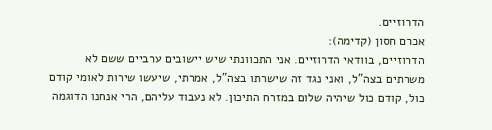הדרוזיים.
אכרם חסון (קדימה):
הדרוזיים, בוודאי הדרוזיים. אני התכוונתי שיש יישובים ערביים ששם לא משרתים בצה"ל, ואני נגד זה שישרתו בצה"ל, אמרתי, שיעשו שירות לאומי קודם כול, קודם כול שיהיה שלום במזרח התיכון. לא נעבוד עליהם, הרי אנחנו הדוגמה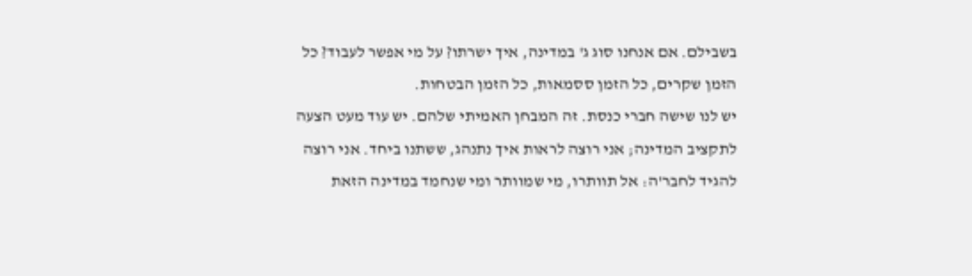בשבילם. אם אנחנו סוג ג' במדינה, איך ישרתו? על מי אפשר לעבוד? כל הזמן שקרים, כל הזמן ססמאות, כל הזמן הבטחות.
יש לנו שישה חברי כנסת. זה המבחן האמיתי שלהם. יש עוד מעט הצעה לתקציב המדינה; אני רוצה לראות איך נתנהג, ששתנו ביחד. אני רוצה להגיד לחבר'ה: אל תוותרו, מי שמוותר ומי שנחמד במדינה הזאת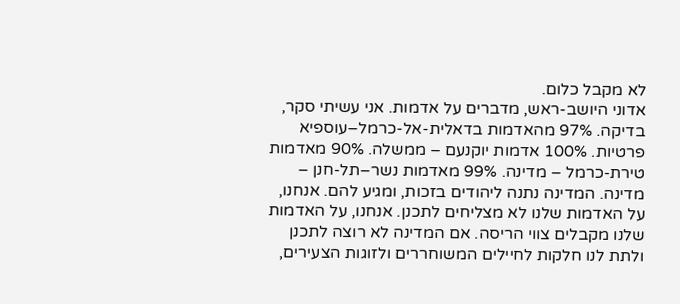לא מקבל כלום.
אדוני היושב-ראש, מדברים על אדמות. אני עשיתי סקר, בדיקה. 97% מהאדמות בדאלית-אל-כרמל–עוספיא פרטיות. 100% אדמות יוקנעם – ממשלה. 90% מאדמות טירת-כרמל – מדינה. 99% מאדמות נשר–תל-חנן – מדינה. המדינה נתנה ליהודים בזכות, ומגיע להם. אנחנו, על האדמות שלנו לא מצליחים לתכנן. אנחנו, על האדמות שלנו מקבלים צווי הריסה. אם המדינה לא רוצה לתכנן ולתת לנו חלקות לחיילים המשוחררים ולזוגות הצעירים,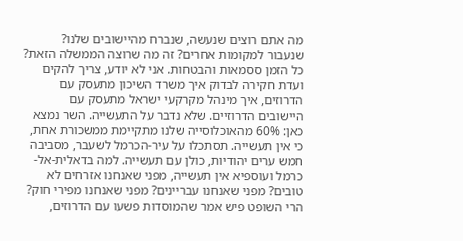מה אתם רוצים שנעשה, שנברח מהיישובים שלנו? שנעבור למקומות אחרים? זה מה שרוצה הממשלה הזאת? כל הזמן ססמאות והבטחות. אני לא יודע, צריך להקים ועדת חקירה לבדוק איך משרד השיכון מתעסק עם הדרוזים, איך מינהל מקרקעי ישראל מתעסק עם היישובים הדרוזיים. שלא נדבר על התעשייה. השר נמצא כאן: 60% מהאוכלוסייה שלנו מתקיימת ממשכורת אחת, כי אין תעשייה. תסתכלו על עיר-הכרמל לשעבר, מסביבה חמש ערים יהודיות, כולן עם תעשייה. למה בדאלית-אל-כרמל ועוספיא אין תעשייה, מפני שאנחנו אזרחים לא טובים? מפני שאנחנו עבריינים? מפני שאנחנו מפירי חוק? הרי השופט פיש אמר שהמוסדות פשעו עם הדרוזים,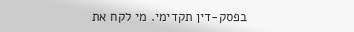בפסק-דין תקדימי. מי לקח את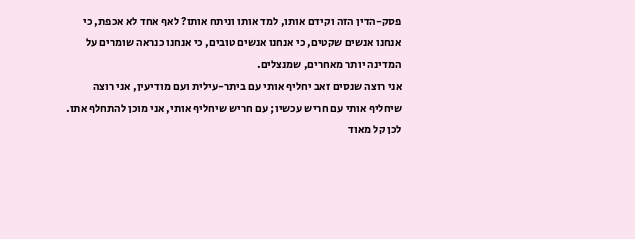פסק-הדין הזה וקידם אותו, למד אותו וניתח אותו? לאף אחד לא אכפת, כי אנחנו אנשים שקטים, כי אנחנו אנשים טובים, כי אנחנו כנראה שומרים על המדינה יותר מאחרים, שמנצלים.
אני רוצה שנסים זאב יחליף אותי עם ביתר-עילית ועם מודיעין, אני רוצה שיחליף אותי עם חריש עכשיו; עם חריש שיחליף אותי, אני מוכן להתחלף אתו. לכן קל מאוד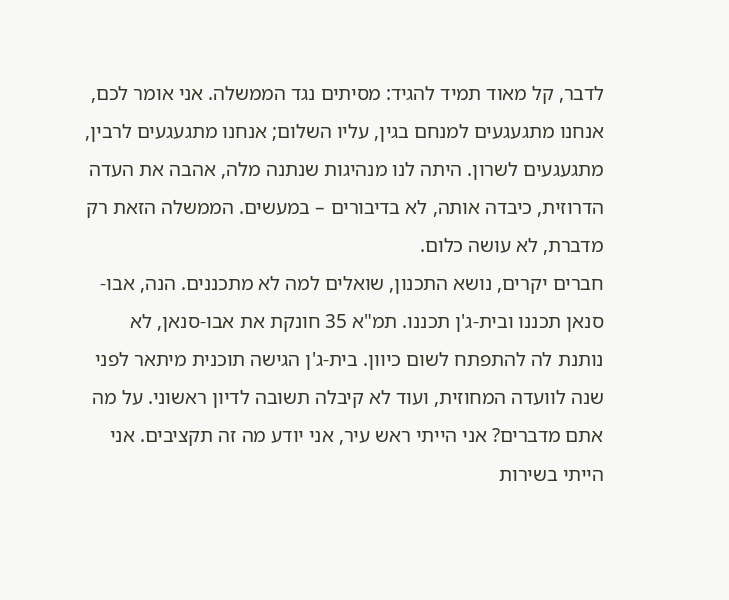לדבר, קל מאוד תמיד להגיד: מסיתים נגד הממשלה. אני אומר לכם, אנחנו מתגעגעים למנחם בגין, עליו השלום; אנחנו מתגעגעים לרבין, מתגעגעים לשרון. היתה לנו מנהיגות שנתנה מלה, אהבה את העדה הדרוזית, כיבדה אותה, לא בדיבורים – במעשים. הממשלה הזאת רק מדברת, לא עושה כלום.
חברים יקרים, נושא התכנון, שואלים למה לא מתכננים. הנה, אבו-סנאן תכננו ובית-ג'ן תכננו. תמ"א 35 חונקת את אבו-סנאן, לא נותנת לה להתפתח לשום כיוון. בית-ג'ן הגישה תוכנית מיתאר לפני שנה לוועדה המחוזית, ועוד לא קיבלה תשובה לדיון ראשוני. על מה אתם מדברים? אני הייתי ראש עיר, אני יודע מה זה תקציבים. אני הייתי בשירות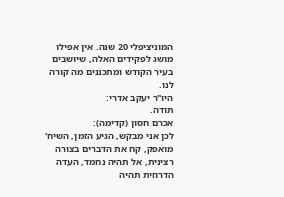המוניציפלי 20 שנה. אין אפילו מושג לפקידים האלה, שיושבים בעיר הקודש ומתכננים מה קורה לנו.
היו"ר יעקב אדרי:
תודה.
אכרם חסון (קדימה):
לכן אני מבקש, הגיע הזמן, השיח' מואפק, קח את הדברים בצורה רצינית, אל תהיה נחמד, העדה הדרוזית תהיה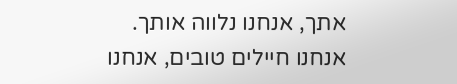אתך, אנחנו נלווה אותך. אנחנו חיילים טובים, אנחנו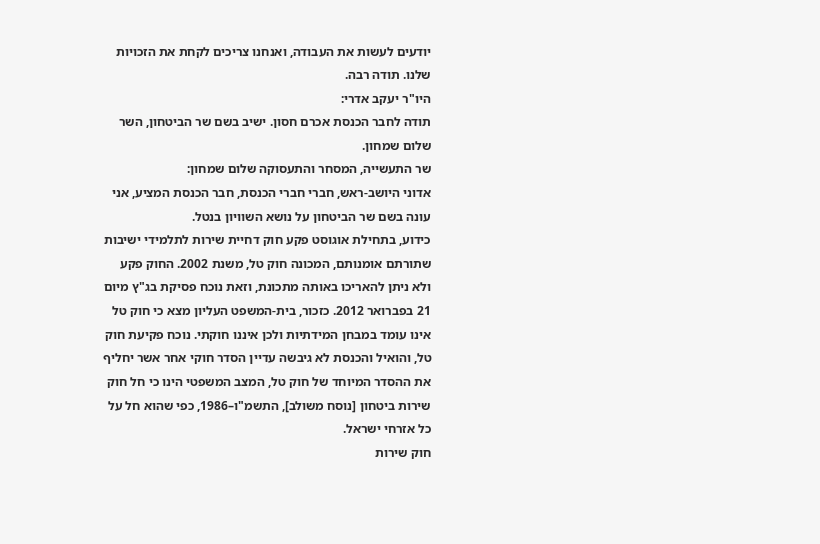יודעים לעשות את העבודה, ואנחנו צריכים לקחת את הזכויות שלנו. תודה רבה.
היו"ר יעקב אדרי:
תודה לחבר הכנסת אכרם חסון. ישיב בשם שר הביטחון, השר שלום שמחון.
שר התעשייה, המסחר והתעסוקה שלום שמחון:
אדוני היושב-ראש, חברי חברי הכנסת, חבר הכנסת המציע, אני עונה בשם שר הביטחון על נושא השוויון בנטל.
כידוע, בתחילת אוגוסט פקע חוק דחיית שירות לתלמידי ישיבות שתורתם אומנותם, המכונה חוק טל, משנת 2002. החוק פקע ולא ניתן להאריכו באותה מתכונת, וזאת נוכח פסיקת בג"ץ מיום 21 בפברואר 2012. כזכור, בית-המשפט העליון מצא כי חוק טל אינו עומד במבחן המידתיות ולכן איננו חוקתי. נוכח פקיעת חוק טל, והואיל והכנסת לא גיבשה עדיין הסדר חוקי אחר אשר יחליף את ההסדר המיוחד של חוק טל, המצב המשפטי הינו כי חל חוק שירות ביטחון [נוסח משולב], התשמ"ו–1986, כפי שהוא חל על כל אזרחי ישראל.
חוק שירות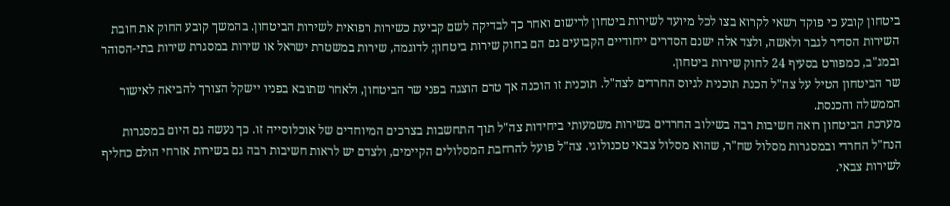ביטחון קובע כי פוקד רשאי לקרוא בצו לכל מיועד לשירות ביטחון לרישום ואחר כך לבדיקה לשם קביעת כשירות רפואית לשירות הביטחון. בהמשך קובע החוק את חובת השירות הסדיר לגבר ולאשה, ולצד אלה ישנם הסדרים ייחודיים הקבועים גם הם בחוק שירות ביטחון; לדוגמה, שירות במשטרת ישראל או שירות במסגרת שירות בתי-הסוהר ובמג"ב, כמפורט בסעיף 24 לחוק שירות ביטחון.
שר הביטחון הטיל על צה"ל הכנת תוכנית לגיוס החרדים לצה"ל. תוכנית זו הוכנה אך טרם הוצגה בפני שר הביטחון, ולאחר שתובא בפניו יישקל הצורך להביאה לאישור הממשלה והכנסת.
מערכת הביטחון רואה חשיבות רבה בשילוב החרדים בשירות משמעותי ביחידות צה"ל תוך התחשבות בצרכים המיוחדים של אוכלוסייה זו. כך נעשה גם היום במסגרות הנח"ל החרדי ובמסגרות מסלול שח"ר, שהוא מסלול צבאי טכנולוגי. צה"ל פועל להרחבת המסלולים הקיימים, ולצדם יש לראות חשיבות רבה גם בשירות אזרחי הולם כחליף לשירות צבאי.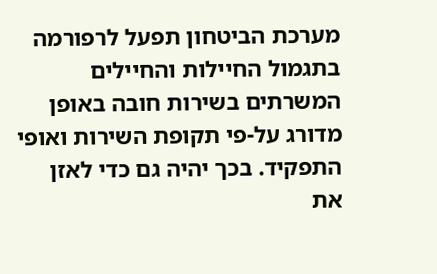מערכת הביטחון תפעל לרפורמה בתגמול החיילות והחיילים המשרתים בשירות חובה באופן מדורג על-פי תקופת השירות ואופי התפקיד. בכך יהיה גם כדי לאזן את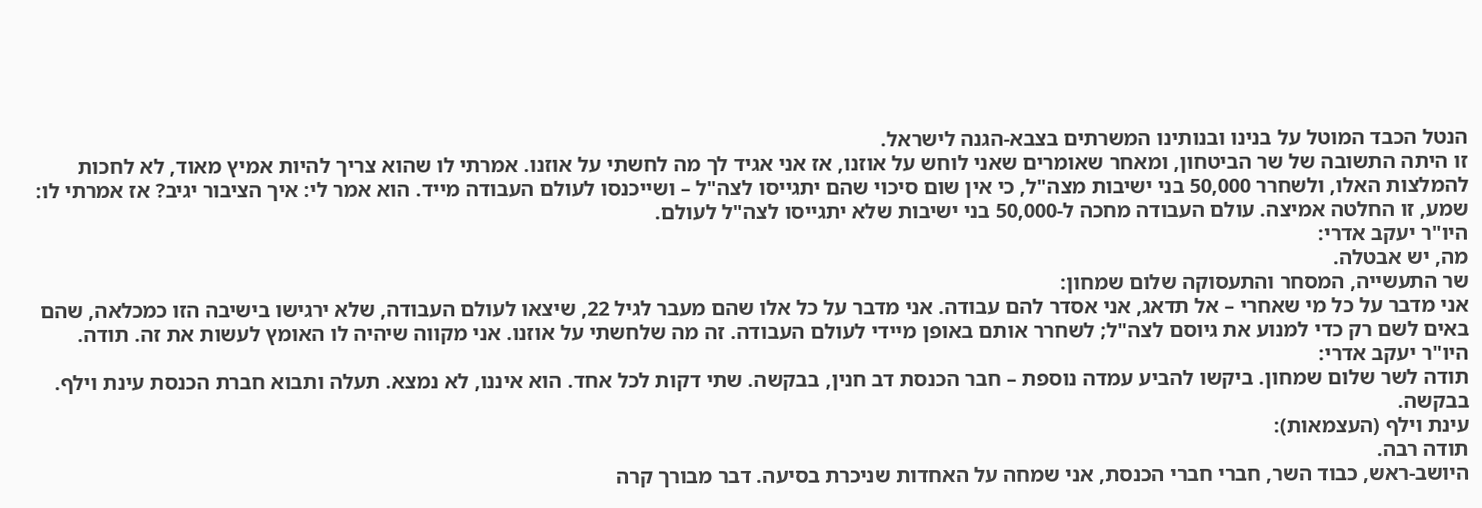הנטל הכבד המוטל על בנינו ובנותינו המשרתים בצבא-הגנה לישראל.
זו היתה התשובה של שר הביטחון, ומאחר שאומרים שאני לוחש על אוזנו, אז אני אגיד לך מה לחשתי על אוזנו. אמרתי לו שהוא צריך להיות אמיץ מאוד, לא לחכות להמלצות האלו, ולשחרר 50,000 בני ישיבות מצה"ל, כי אין שום סיכוי שהם יתגייסו לצה"ל – ושייכנסו לעולם העבודה מייד. הוא אמר לי: איך הציבור יגיב? אז אמרתי לו: שמע, זו החלטה אמיצה. עולם העבודה מחכה ל-50,000 בני ישיבות שלא יתגייסו לצה"ל לעולם.
היו"ר יעקב אדרי:
מה, יש אבטלה.
שר התעשייה, המסחר והתעסוקה שלום שמחון:
אני מדבר על כל מי שאחרי – אל תדאג, אני אסדר להם עבודה. אני מדבר על כל אלו שהם מעבר לגיל 22, שיצאו לעולם העבודה, שלא ירגישו בישיבה הזו כמכלאה, שהם באים לשם רק כדי למנוע את גיוסם לצה"ל; לשחרר אותם באופן מיידי לעולם העבודה. זה מה שלחשתי על אוזנו. אני מקווה שיהיה לו האומץ לעשות את זה. תודה.
היו"ר יעקב אדרי:
תודה לשר שלום שמחון. ביקשו להביע עמדה נוספת – חבר הכנסת דב חנין, בבקשה. שתי דקות לכל אחד. הוא איננו, לא נמצא. תעלה ותבוא חברת הכנסת עינת וילף. בבקשה.
עינת וילף (העצמאות):
תודה רבה.
היושב-ראש, כבוד השר, חברי חברי הכנסת, אני שמחה על האחדות שניכרת בסיעה. דבר מבורך קרה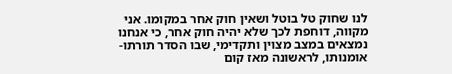לנו שחוק טל בוטל ושאין חוק אחר במקומו. אני מקווה, דוחפת לכך שלא יהיה חוק אחר, כי אנחנו נמצאים במצב מצוין ותקדימי, שבו הסדר תורתו-אומנותו, לראשונה מאז קום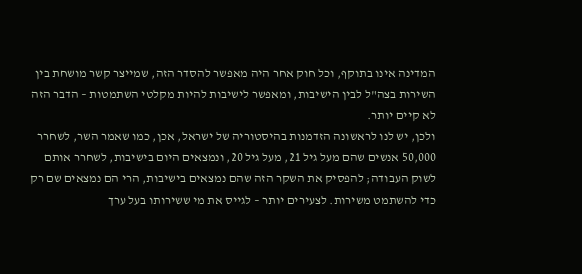המדינה אינו בתוקף, וכל חוק אחר היה מאפשר להסדר הזה, שמייצר קשר מושחת בין השירות בצה"ל לבין הישיבות, ומאפשר לישיבות להיות מקלטי השתמטות – הדבר הזה לא קיים יותר.
ולכן, יש לנו לראשונה הזדמנות בהיסטוריה של ישראל, אכן, כמו שאמר השר, לשחרר 50,000 אנשים שהם מעל גיל 21, מעל גיל 20, ונמצאים היום בישיבות, לשחרר אותם לשוק העבודה; להפסיק את השקר הזה שהם נמצאים בישיבות, הרי הם נמצאים שם רק כדי להשתמט משירות. לצעירים יותר – לגייס את מי ששירותו בעל ערך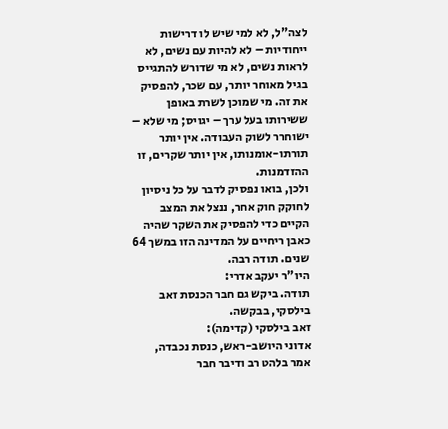לצה"ל, לא למי שיש לו דרישות ייחודיות – לא להיות עם נשים, לא לראות נשים, לא מי שדורש להתגייס בגיל מאוחר יותר, עם שכר, להפסיק את זה. מי שמוכן לשרת באופן ששירותו בעל ערך – יגויס; מי שלא – ישוחרר לשוק העבודה. אין יותר תורתו-אומנותו, אין יותר שקרים, זו ההזדמנות.
ולכן, בואו נפסיק לדבר על כל ניסיון לחוקק חוק אחר, ננצל את המצב הקיים כדי להפסיק את השקר שהיה כאבן ריחיים על המדינה הזו במשך 64 שנים. תודה רבה.
היו"ר יעקב אדרי:
תודה. ביקש גם חבר הכנסת זאב בילסקי, בבקשה.
זאב בילסקי (קדימה):
אדוני היושב-ראש, כנסת נכבדה, אמר בלהט רב ודיבר חבר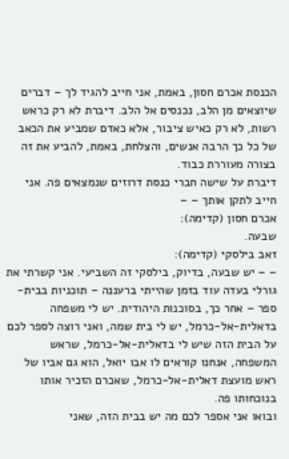הכנסת אכרם חסון, באמת, אני חייב להגיד לך – דברים שיוצאים מן הלב, נכנסים אל הלב. דיברת לא רק כראש רשות, לא רק כאיש ציבור, אלא כאדם שמביע את הכאב של כל כך הרבה אנשים, והצלחת, באמת, להביע את זה בצורה מעוררת כבוד.
דיברת על שישה חברי כנסת דרוזים שנמצאים פה. אני חייב לתקן אותך – –
אכרם חסון (קדימה):
שבעה.
זאב בילסקי (קדימה):
– – יש שבעה, בדיוק, בילסקי זה השביעי. אני קשרתי את גורלי בעדה עוד בזמן שהייתי ברעננה – תוכניות בבית-ספר – אחר כך, בסוכנות היהודית. יש לי משפחה בדאלית-אל-כרמל, יש לי בית שמה, ואני רוצה לספר לכם על הבית הזה שיש לי בדאלית-אל-כרמל, שראש המשפחה, אנחנו קוראים לו אבו יואל, הוא גם אביו של ראש מועצת דאלית-אל-כרמל, שאכרם הזכיר אותו בנוכחותו פה.
ובואו אני אספר לכם מה יש בבית הזה, שאני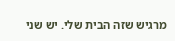מרגיש שזה הבית שלי. יש שני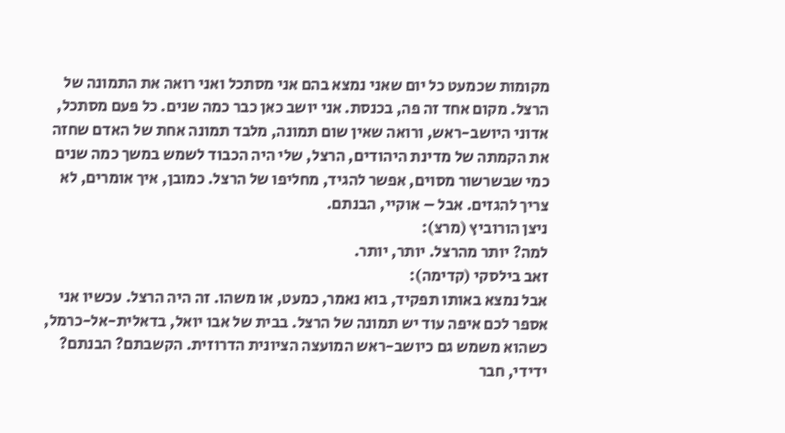מקומות שכמעט כל יום שאני נמצא בהם אני מסתכל ואני רואה את התמונה של הרצל. מקום אחד זה פה, בכנסת. אני יושב כאן כבר כמה שנים. כל פעם מסתכל, אדוני היושב-ראש, ורואה שאין שום תמונה, מלבד תמונה אחת של האדם שחזה את הקמתה של מדינת היהודים, הרצל, שלי היה הכבוד לשמש במשך כמה שנים כמי שבשרשור מסוים, אפשר להגיד, מחליפו של הרצל. כמובן, איך אומרים, לא צריך להגזים. אבל – אוקיי, הבנתם.
ניצן הורוביץ (מרצ):
למה? יותר מהרצל. יותר, יותר.
זאב בילסקי (קדימה):
אבל נמצא באותו תפקיד, בוא נאמר, כמעט, או משהו. זה היה הרצל. עכשיו אני אספר לכם איפה עוד יש תמונה של הרצל. בבית של אבו יואל, בדאלית-אל-כרמל, כשהוא משמש גם כיושב-ראש המועצה הציונית הדרוזית. הקשבתם? הבנתם? ידידי, חבר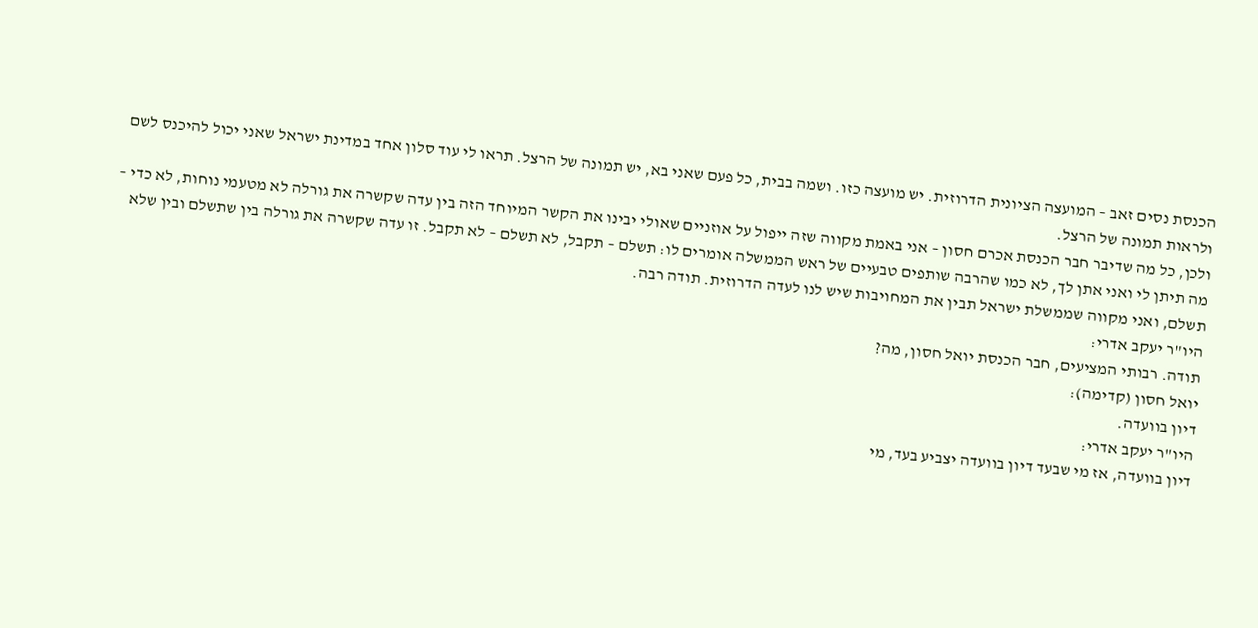הכנסת נסים זאב – המועצה הציונית הדרוזית. יש מועצה כזו. ושמה בבית, כל פעם שאני בא, יש תמונה של הרצל. תראו לי עוד סלון אחד במדינת ישראל שאני יכול להיכנס לשם ולראות תמונה של הרצל.
ולכן, כל מה שדיבר חבר הכנסת אכרם חסון – אני באמת מקווה שזה ייפול על אוזניים שאולי יבינו את הקשר המיוחד הזה בין עדה שקשרה את גורלה לא מטעמי נוחות, לא כדי – מה תיתן לי ואני אתן לך, לא כמו שהרבה שותפים טבעיים של ראש הממשלה אומרים לו: תשלם – תקבל, לא תשלם – לא תקבל. זו עדה שקשרה את גורלה בין שתשלם ובין שלא תשלם, ואני מקווה שממשלת ישראל תבין את המחויבות שיש לנו לעדה הדרוזית. תודה רבה.
היו"ר יעקב אדרי:
תודה. רבותי המציעים, חבר הכנסת יואל חסון, מה?
יואל חסון (קדימה):
דיון בוועדה.
היו"ר יעקב אדרי:
דיון בוועדה, אז מי שבעד דיון בוועדה יצביע בעד, מי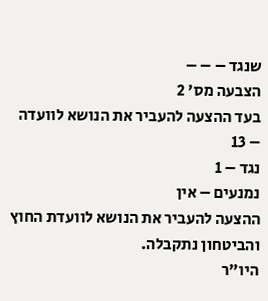שנגד – – –
הצבעה מס' 2
בעד ההצעה להעביר את הנושא לוועדה – 13
נגד – 1
נמנעים – אין
ההצעה להעביר את הנושא לוועדת החוץ והביטחון נתקבלה.
היו"ר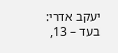יעקב אדרי:
בעד – 13,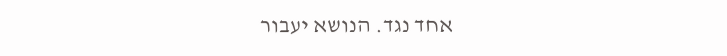אחד נגד. הנושא יעבור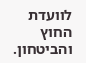לוועדת החוץ והביטחון.